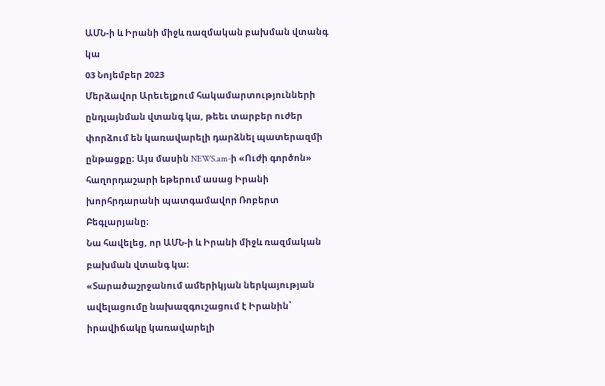ԱՄՆ-ի և Իրանի միջև ռազմական բախման վտանգ կա
03 Նոյեմբեր 2023
Մերձավոր Արեւելքում հակամարտությունների ընդլայնման վտանգ կա, թեեւ տարբեր ուժեր փորձում են կառավարելի դարձնել պատերազմի ընթացքը։ Այս մասին NEWS.am-ի «Ուժի գործոն» հաղորդաշարի եթերում ասաց Իրանի խորհրդարանի պատգամավոր Ռոբերտ Բեգլարյանը։
Նա հավելեց, որ ԱՄՆ-ի և Իրանի միջև ռազմական բախման վտանգ կա։
«Տարածաշրջանում ամերիկյան ներկայության ավելացումը նախազգուշացում է Իրանին՝ իրավիճակը կառավարելի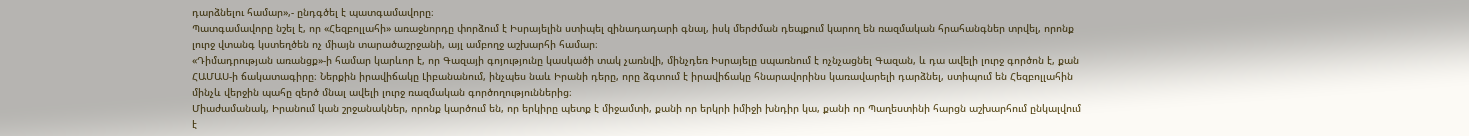դարձնելու համար»,- ընդգծել է պատգամավորը։
Պատգամավորը նշել է, որ «Հեզբոլլահի» առաջնորդը փորձում է Իսրայելին ստիպել զինադադարի գնալ, իսկ մերժման դեպքում կարող են ռազմական հրահանգներ տրվել, որոնք լուրջ վտանգ կստեղծեն ոչ միայն տարածաշրջանի, այլ ամբողջ աշխարհի համար։
«Դիմադրության առանցք»-ի համար կարևոր է, որ Գազայի գոյությունը կասկածի տակ չառնվի, մինչդեռ Իսրայելը սպառնում է ոչնչացնել Գազան, և դա ավելի լուրջ գործոն է, քան ՀԱՄԱՍ-ի ճակատագիրը։ Ներքին իրավիճակը Լիբանանում, ինչպես նաև Իրանի դերը, որը ձգտում է իրավիճակը հնարավորինս կառավարելի դարձնել, ստիպում են Հեզբոլլահին մինչև վերջին պահը զերծ մնալ ավելի լուրջ ռազմական գործողություններից։
Միաժամանակ, Իրանում կան շրջանակներ, որոնք կարծում են, որ երկիրը պետք է միջամտի, քանի որ երկրի իմիջի խնդիր կա, քանի որ Պաղեստինի հարցն աշխարհում ընկալվում է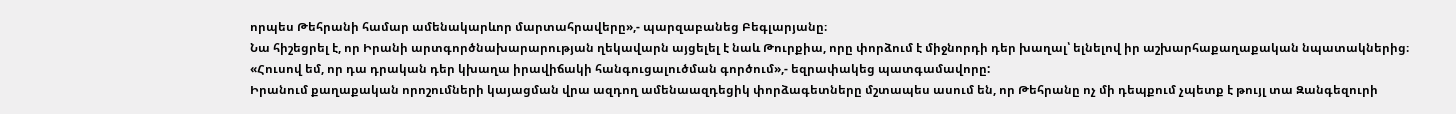որպես Թեհրանի համար ամենակարևոր մարտահրավերը»,- պարզաբանեց Բեգլարյանը։
Նա հիշեցրել է, որ Իրանի արտգործնախարարության ղեկավարն այցելել է նաև Թուրքիա, որը փորձում է միջնորդի դեր խաղալ՝ ելնելով իր աշխարհաքաղաքական նպատակներից։
«Հուսով եմ, որ դա դրական դեր կխաղա իրավիճակի հանգուցալուծման գործում»,- եզրափակեց պատգամավորը:
Իրանում քաղաքական որոշումների կայացման վրա ազդող ամենաազդեցիկ փորձագետները մշտապես ասում են, որ Թեհրանը ոչ մի դեպքում չպետք է թույլ տա Զանգեզուրի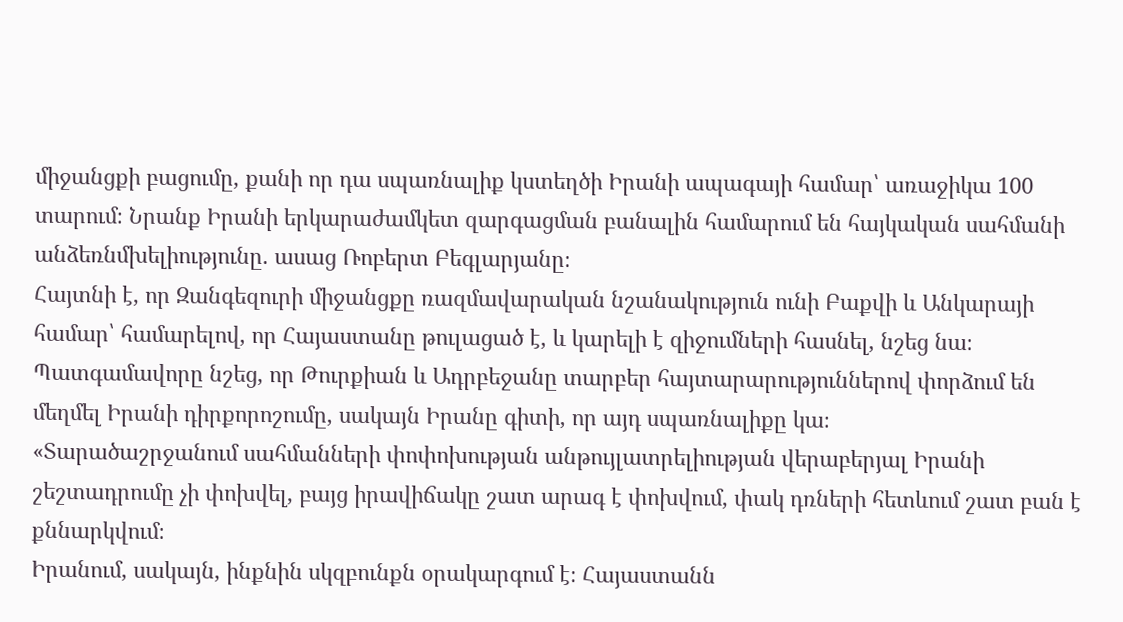միջանցքի բացումը, քանի որ դա սպառնալիք կստեղծի Իրանի ապագայի համար՝ առաջիկա 100 տարում։ Նրանք Իրանի երկարաժամկետ զարգացման բանալին համարում են հայկական սահմանի անձեռնմխելիությունը. ասաց Ռոբերտ Բեգլարյանը։
Հայտնի է, որ Զանգեզուրի միջանցքը ռազմավարական նշանակություն ունի Բաքվի և Անկարայի համար՝ համարելով, որ Հայաստանը թուլացած է, և կարելի է զիջումների հասնել, նշեց նա։
Պատգամավորը նշեց, որ Թուրքիան և Ադրբեջանը տարբեր հայտարարություններով փորձում են մեղմել Իրանի դիրքորոշումը, սակայն Իրանը գիտի, որ այդ սպառնալիքը կա։
«Տարածաշրջանում սահմանների փոփոխության անթույլատրելիության վերաբերյալ Իրանի շեշտադրումը չի փոխվել, բայց իրավիճակը շատ արագ է փոխվում, փակ դռների հետևում շատ բան է քննարկվում։
Իրանում, սակայն, ինքնին սկզբունքն օրակարգում է։ Հայաստանն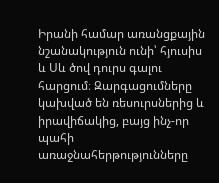Իրանի համար առանցքային նշանակություն ունի՝ հյուսիս և Սև ծով դուրս գալու հարցում։ Զարգացումները կախված են ռեսուրսներից և իրավիճակից, բայց ինչ-որ պահի առաջնահերթությունները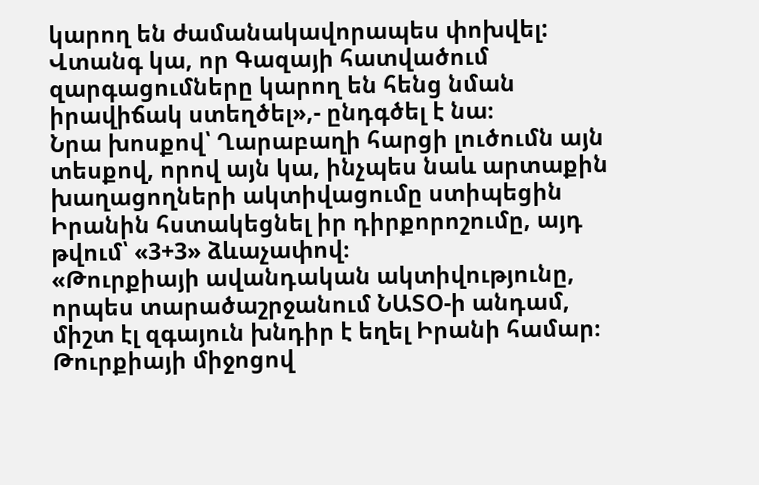կարող են ժամանակավորապես փոխվել: Վտանգ կա, որ Գազայի հատվածում զարգացումները կարող են հենց նման իրավիճակ ստեղծել»,- ընդգծել է նա։
Նրա խոսքով՝ Ղարաբաղի հարցի լուծումն այն տեսքով, որով այն կա, ինչպես նաև արտաքին խաղացողների ակտիվացումը ստիպեցին Իրանին հստակեցնել իր դիրքորոշումը, այդ թվում՝ «3+3» ձևաչափով։
«Թուրքիայի ավանդական ակտիվությունը, որպես տարածաշրջանում ՆԱՏՕ-ի անդամ, միշտ էլ զգայուն խնդիր է եղել Իրանի համար։ Թուրքիայի միջոցով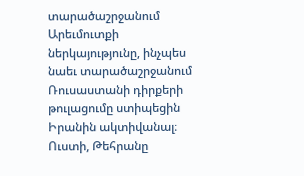տարածաշրջանում Արեւմուտքի ներկայությունը, ինչպես նաեւ տարածաշրջանում Ռուսաստանի դիրքերի թուլացումը ստիպեցին Իրանին ակտիվանալ։
Ուստի, Թեհրանը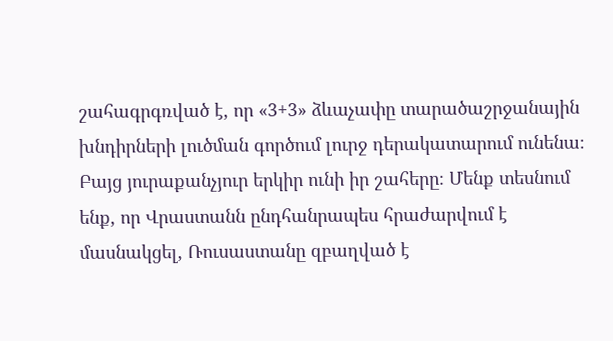շահագրգռված է, որ «3+3» ձևաչափը տարածաշրջանային խնդիրների լուծման գործում լուրջ դերակատարում ունենա։ Բայց յուրաքանչյուր երկիր ունի իր շահերը։ Մենք տեսնում ենք, որ Վրաստանն ընդհանրապես հրաժարվում է մասնակցել, Ռուսաստանը զբաղված է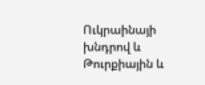Ուկրաինայի խնդրով և Թուրքիային և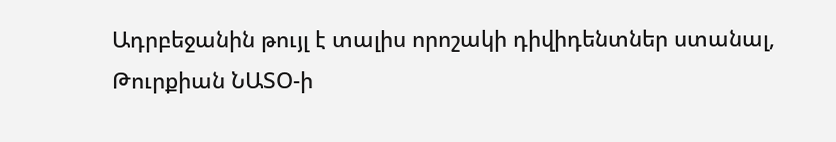Ադրբեջանին թույլ է տալիս որոշակի դիվիդենտներ ստանալ, Թուրքիան ՆԱՏՕ-ի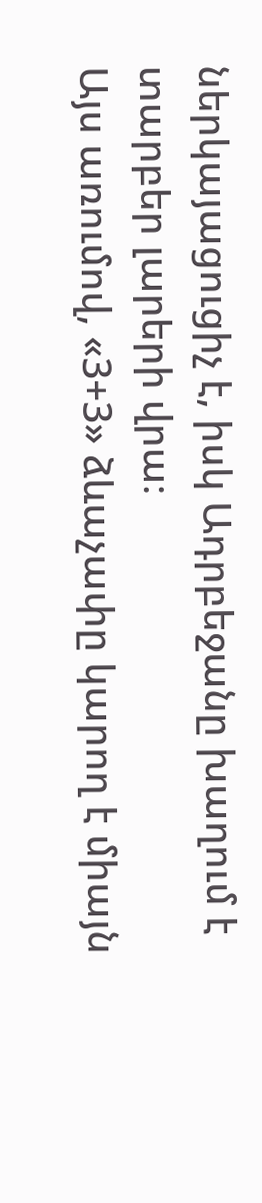ներկայացուցիչ է, իսկ Ադրբեջանը խաղում է տարբեր լարերի վրա։
Այս առումով, «3+3» ձևաչափը կարող է միայն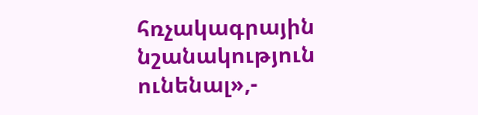հռչակագրային նշանակություն ունենալ»,-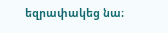եզրափակեց նա։